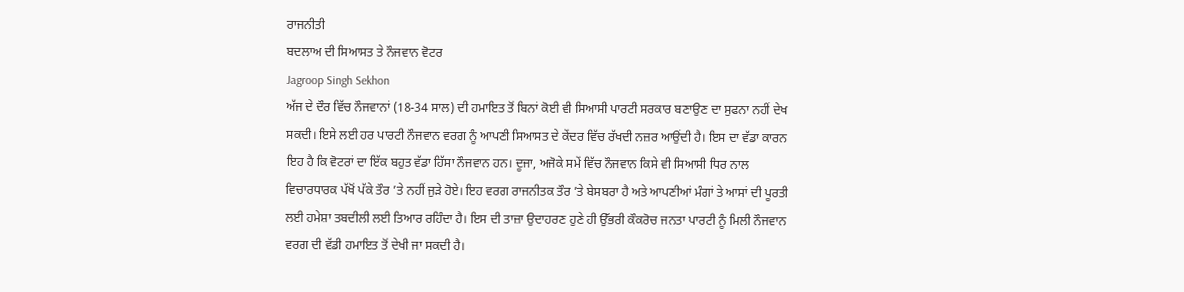ਰਾਜਨੀਤੀ
ਬਦਲਾਅ ਦੀ ਸਿਆਸਤ ਤੇ ਨੌਜਵਾਨ ਵੋਟਰ
Jagroop Singh Sekhon
ਅੱਜ ਦੇ ਦੌਰ ਵਿੱਚ ਨੌਜਵਾਨਾਂ (18-34 ਸਾਲ) ਦੀ ਹਮਾਇਤ ਤੋਂ ਬਿਨਾਂ ਕੋਈ ਵੀ ਸਿਆਸੀ ਪਾਰਟੀ ਸਰਕਾਰ ਬਣਾਉਣ ਦਾ ਸੁਫਨਾ ਨਹੀਂ ਦੇਖ ਸਕਦੀ। ਇਸੇ ਲਈ ਹਰ ਪਾਰਟੀ ਨੌਜਵਾਨ ਵਰਗ ਨੂੰ ਆਪਣੀ ਸਿਆਸਤ ਦੇ ਕੇਂਦਰ ਵਿੱਚ ਰੱਖਦੀ ਨਜ਼ਰ ਆਉਂਦੀ ਹੈ। ਇਸ ਦਾ ਵੱਡਾ ਕਾਰਨ ਇਹ ਹੈ ਕਿ ਵੋਟਰਾਂ ਦਾ ਇੱਕ ਬਹੁਤ ਵੱਡਾ ਹਿੱਸਾ ਨੌਜਵਾਨ ਹਨ। ਦੂਜਾ, ਅਜੋਕੇ ਸਮੇਂ ਵਿੱਚ ਨੌਜਵਾਨ ਕਿਸੇ ਵੀ ਸਿਆਸੀ ਧਿਰ ਨਾਲ ਵਿਚਾਰਧਾਰਕ ਪੱਖੋਂ ਪੱਕੇ ਤੌਰ ’ਤੇ ਨਹੀਂ ਜੁੜੇ ਹੋਏ। ਇਹ ਵਰਗ ਰਾਜਨੀਤਕ ਤੌਰ ’ਤੇ ਬੇਸਬਰਾ ਹੈ ਅਤੇ ਆਪਣੀਆਂ ਮੰਗਾਂ ਤੇ ਆਸਾਂ ਦੀ ਪੂਰਤੀ ਲਈ ਹਮੇਸ਼ਾ ਤਬਦੀਲੀ ਲਈ ਤਿਆਰ ਰਹਿੰਦਾ ਹੈ। ਇਸ ਦੀ ਤਾਜ਼ਾ ਉਦਾਹਰਣ ਹੁਣੇ ਹੀ ਉੱਭਰੀ ਕੌਕਰੋਚ ਜਨਤਾ ਪਾਰਟੀ ਨੂੰ ਮਿਲੀ ਨੌਜਵਾਨ ਵਰਗ ਦੀ ਵੱਡੀ ਹਮਾਇਤ ਤੋਂ ਦੇਖੀ ਜਾ ਸਕਦੀ ਹੈ।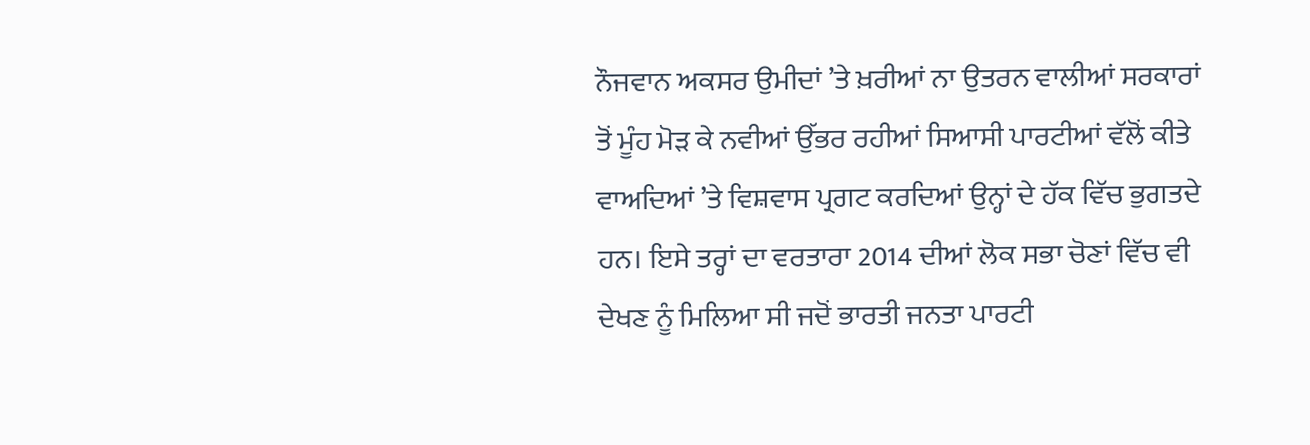ਨੌਜਵਾਨ ਅਕਸਰ ਉਮੀਦਾਂ ’ਤੇ ਖ਼ਰੀਆਂ ਨਾ ਉਤਰਨ ਵਾਲੀਆਂ ਸਰਕਾਰਾਂ ਤੋਂ ਮੂੰਹ ਮੋੜ ਕੇ ਨਵੀਆਂ ਉੱਭਰ ਰਹੀਆਂ ਸਿਆਸੀ ਪਾਰਟੀਆਂ ਵੱਲੋਂ ਕੀਤੇ ਵਾਅਦਿਆਂ ’ਤੇ ਵਿਸ਼ਵਾਸ ਪ੍ਰਗਟ ਕਰਦਿਆਂ ਉਨ੍ਹਾਂ ਦੇ ਹੱਕ ਵਿੱਚ ਭੁਗਤਦੇ ਹਨ। ਇਸੇ ਤਰ੍ਹਾਂ ਦਾ ਵਰਤਾਰਾ 2014 ਦੀਆਂ ਲੋਕ ਸਭਾ ਚੋਣਾਂ ਵਿੱਚ ਵੀ ਦੇਖਣ ਨੂੰ ਮਿਲਿਆ ਸੀ ਜਦੋਂ ਭਾਰਤੀ ਜਨਤਾ ਪਾਰਟੀ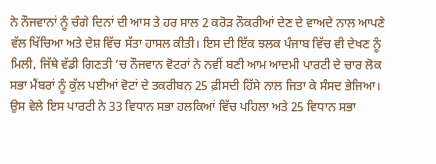ਨੇ ਨੌਜਵਾਨਾਂ ਨੂੰ ਚੰਗੇ ਦਿਨਾਂ ਦੀ ਆਸ ਤੇ ਹਰ ਸਾਲ 2 ਕਰੋੜ ਨੌਕਰੀਆਂ ਦੇਣ ਦੇ ਵਾਅਦੇ ਨਾਲ ਆਪਣੇ ਵੱਲ ਖਿੱਚਿਆ ਅਤੇ ਦੇਸ਼ ਵਿੱਚ ਸੱਤਾ ਹਾਸਲ ਕੀਤੀ। ਇਸ ਦੀ ਇੱਕ ਝਲਕ ਪੰਜਾਬ ਵਿੱਚ ਵੀ ਦੇਖਣ ਨੂੰ ਮਿਲੀ, ਜਿੱਥੇ ਵੱਡੀ ਗਿਣਤੀ ’ਚ ਨੌਜਵਾਨ ਵੋਟਰਾਂ ਨੇ ਨਵੀਂ ਬਣੀ ਆਮ ਆਦਮੀ ਪਾਰਟੀ ਦੇ ਚਾਰ ਲੋਕ ਸਭਾ ਮੈਂਬਰਾਂ ਨੂੰ ਕੁੱਲ ਪਈਆਂ ਵੋਟਾਂ ਦੇ ਤਕਰੀਬਨ 25 ਫ਼ੀਸਦੀ ਹਿੱਸੇ ਨਾਲ ਜਿਤਾ ਕੇ ਸੰਸਦ ਭੇਜਿਆ। ਉਸ ਵੇਲੇ ਇਸ ਪਾਰਟੀ ਨੇ 33 ਵਿਧਾਨ ਸਭਾ ਹਲਕਿਆਂ ਵਿੱਚ ਪਹਿਲਾ ਅਤੇ 25 ਵਿਧਾਨ ਸਭਾ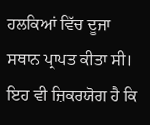ਹਲਕਿਆਂ ਵਿੱਚ ਦੂਜਾ ਸਥਾਨ ਪ੍ਰਾਪਤ ਕੀਤਾ ਸੀ। ਇਹ ਵੀ ਜ਼ਿਕਰਯੋਗ ਹੈ ਕਿ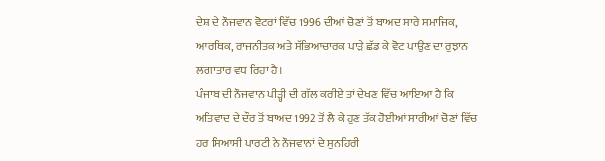ਦੇਸ਼ ਦੇ ਨੌਜਵਾਨ ਵੋਟਰਾਂ ਵਿੱਚ 1996 ਦੀਆਂ ਚੋਣਾਂ ਤੋਂ ਬਾਅਦ ਸਾਰੇ ਸਮਾਜਿਕ, ਆਰਥਿਕ, ਰਾਜਨੀਤਕ ਅਤੇ ਸੱਭਿਆਚਾਰਕ ਪਾੜੇ ਛੱਡ ਕੇ ਵੋਟ ਪਾਉਣ ਦਾ ਰੁਝਾਨ ਲਗਾਤਾਰ ਵਧ ਰਿਹਾ ਹੈ।
ਪੰਜਾਬ ਦੀ ਨੌਜਵਾਨ ਪੀੜ੍ਹੀ ਦੀ ਗੱਲ ਕਰੀਏ ਤਾਂ ਦੇਖਣ ਵਿੱਚ ਆਇਆ ਹੈ ਕਿ ਅਤਿਵਾਦ ਦੇ ਦੌਰ ਤੋਂ ਬਾਅਦ 1992 ਤੋਂ ਲੈ ਕੇ ਹੁਣ ਤੱਕ ਹੋਈਆਂ ਸਾਰੀਆਂ ਚੋਣਾਂ ਵਿੱਚ ਹਰ ਸਿਆਸੀ ਪਾਰਟੀ ਨੇ ਨੌਜਵਾਨਾਂ ਦੇ ਸੁਨਹਿਰੀ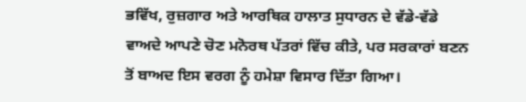ਭਵਿੱਖ, ਰੁਜ਼ਗਾਰ ਅਤੇ ਆਰਥਿਕ ਹਾਲਾਤ ਸੁਧਾਰਨ ਦੇ ਵੱਡੇ-ਵੱਡੇ ਵਾਅਦੇ ਆਪਣੇ ਚੋਣ ਮਨੋਰਥ ਪੱਤਰਾਂ ਵਿੱਚ ਕੀਤੇ, ਪਰ ਸਰਕਾਰਾਂ ਬਣਨ ਤੋਂ ਬਾਅਦ ਇਸ ਵਰਗ ਨੂੰ ਹਮੇਸ਼ਾ ਵਿਸਾਰ ਦਿੱਤਾ ਗਿਆ।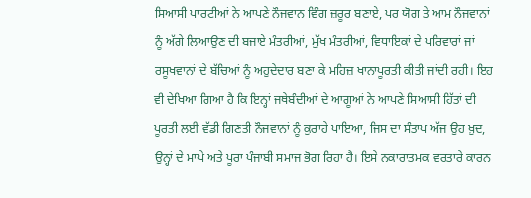ਸਿਆਸੀ ਪਾਰਟੀਆਂ ਨੇ ਆਪਣੇ ਨੌਜਵਾਨ ਵਿੰਗ ਜ਼ਰੂਰ ਬਣਾਏ, ਪਰ ਯੋਗ ਤੇ ਆਮ ਨੌਜਵਾਨਾਂ ਨੂੰ ਅੱਗੇ ਲਿਆਉਣ ਦੀ ਬਜਾਏ ਮੰਤਰੀਆਂ, ਮੁੱਖ ਮੰਤਰੀਆਂ, ਵਿਧਾਇਕਾਂ ਦੇ ਪਰਿਵਾਰਾਂ ਜਾਂ ਰਸੂਖਵਾਨਾਂ ਦੇ ਬੱਚਿਆਂ ਨੂੰ ਅਹੁਦੇਦਾਰ ਬਣਾ ਕੇ ਮਹਿਜ਼ ਖਾਨਾਪੂਰਤੀ ਕੀਤੀ ਜਾਂਦੀ ਰਹੀ। ਇਹ ਵੀ ਦੇਖਿਆ ਗਿਆ ਹੈ ਕਿ ਇਨ੍ਹਾਂ ਜਥੇਬੰਦੀਆਂ ਦੇ ਆਗੂਆਂ ਨੇ ਆਪਣੇ ਸਿਆਸੀ ਹਿੱਤਾਂ ਦੀ ਪੂਰਤੀ ਲਈ ਵੱਡੀ ਗਿਣਤੀ ਨੌਜਵਾਨਾਂ ਨੂੰ ਕੁਰਾਹੇ ਪਾਇਆ, ਜਿਸ ਦਾ ਸੰਤਾਪ ਅੱਜ ਉਹ ਖ਼ੁਦ, ਉਨ੍ਹਾਂ ਦੇ ਮਾਪੇ ਅਤੇ ਪੂਰਾ ਪੰਜਾਬੀ ਸਮਾਜ ਭੋਗ ਰਿਹਾ ਹੈ। ਇਸੇ ਨਕਾਰਾਤਮਕ ਵਰਤਾਰੇ ਕਾਰਨ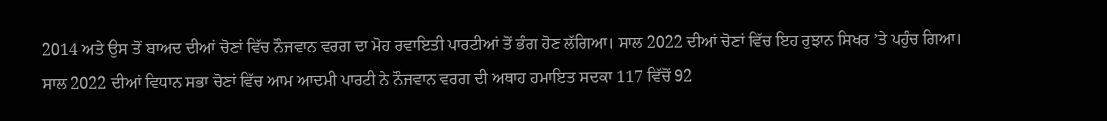2014 ਅਤੇ ਉਸ ਤੋਂ ਬਾਅਦ ਦੀਆਂ ਚੋਣਾਂ ਵਿੱਚ ਨੌਜਵਾਨ ਵਰਗ ਦਾ ਮੋਹ ਰਵਾਇਤੀ ਪਾਰਟੀਆਂ ਤੋਂ ਭੰਗ ਹੋਣ ਲੱਗਿਆ। ਸਾਲ 2022 ਦੀਆਂ ਚੋਣਾਂ ਵਿੱਚ ਇਹ ਰੁਝਾਨ ਸਿਖਰ ’ਤੇ ਪਹੁੰਚ ਗਿਆ।
ਸਾਲ 2022 ਦੀਆਂ ਵਿਧਾਨ ਸਭਾ ਚੋਣਾਂ ਵਿੱਚ ਆਮ ਆਦਮੀ ਪਾਰਟੀ ਨੇ ਨੌਜਵਾਨ ਵਰਗ ਦੀ ਅਥਾਹ ਹਮਾਇਤ ਸਦਕਾ 117 ਵਿੱਚੋਂ 92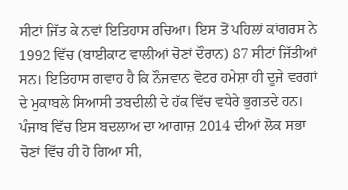ਸੀਟਾਂ ਜਿੱਤ ਕੇ ਨਵਾਂ ਇਤਿਹਾਸ ਰਚਿਆ। ਇਸ ਤੋਂ ਪਹਿਲਾਂ ਕਾਂਗਰਸ ਨੇ 1992 ਵਿੱਚ (ਬਾਈਕਾਟ ਵਾਲੀਆਂ ਚੋਣਾਂ ਦੌਰਾਨ) 87 ਸੀਟਾਂ ਜਿੱਤੀਆਂ ਸਨ। ਇਤਿਹਾਸ ਗਵਾਹ ਹੈ ਕਿ ਨੌਜਵਾਨ ਵੋਟਰ ਹਮੇਸ਼ਾ ਹੀ ਦੂਜੇ ਵਰਗਾਂ ਦੇ ਮੁਕਾਬਲੇ ਸਿਆਸੀ ਤਬਦੀਲੀ ਦੇ ਹੱਕ ਵਿੱਚ ਵਧੇਰੇ ਭੁਗਤਦੇ ਹਨ। ਪੰਜਾਬ ਵਿੱਚ ਇਸ ਬਦਲਾਅ ਦਾ ਆਗਾਜ਼ 2014 ਦੀਆਂ ਲੋਕ ਸਭਾ ਚੋਣਾਂ ਵਿੱਚ ਹੀ ਹੋ ਗਿਆ ਸੀ,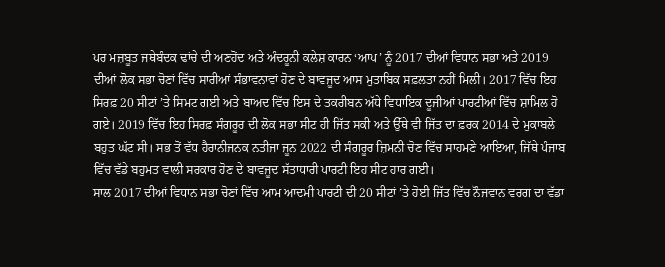ਪਰ ਮਜ਼ਬੂਤ ਜਥੇਬੰਦਕ ਢਾਂਚੇ ਦੀ ਅਣਹੋਂਦ ਅਤੇ ਅੰਦਰੂਨੀ ਕਲੇਸ਼ ਕਾਰਨ ‘ਆਪ’ ਨੂੰ 2017 ਦੀਆਂ ਵਿਧਾਨ ਸਭਾ ਅਤੇ 2019 ਦੀਆਂ ਲੋਕ ਸਭਾ ਚੋਣਾਂ ਵਿੱਚ ਸਾਰੀਆਂ ਸੰਭਾਵਨਾਵਾਂ ਹੋਣ ਦੇ ਬਾਵਜੂਦ ਆਸ ਮੁਤਾਬਿਕ ਸਫ਼ਲਤਾ ਨਹੀਂ ਮਿਲੀ। 2017 ਵਿੱਚ ਇਹ ਸਿਰਫ਼ 20 ਸੀਟਾਂ ’ਤੇ ਸਿਮਟ ਗਈ ਅਤੇ ਬਾਅਦ ਵਿੱਚ ਇਸ ਦੇ ਤਕਰੀਬਨ ਅੱਧੇ ਵਿਧਾਇਕ ਦੂਜੀਆਂ ਪਾਰਟੀਆਂ ਵਿੱਚ ਸ਼ਾਮਿਲ ਹੋ ਗਏ। 2019 ਵਿੱਚ ਇਹ ਸਿਰਫ਼ ਸੰਗਰੂਰ ਦੀ ਲੋਕ ਸਭਾ ਸੀਟ ਹੀ ਜਿੱਤ ਸਕੀ ਅਤੇ ਉੱਥੇ ਵੀ ਜਿੱਤ ਦਾ ਫ਼ਰਕ 2014 ਦੇ ਮੁਕਾਬਲੇ ਬਹੁਤ ਘੱਟ ਸੀ। ਸਭ ਤੋਂ ਵੱਧ ਹੈਰਾਨੀਜਨਕ ਨਤੀਜਾ ਜੂਨ 2022 ਦੀ ਸੰਗਰੂਰ ਜ਼ਿਮਨੀ ਚੋਣ ਵਿੱਚ ਸਾਹਮਣੇ ਆਇਆ, ਜਿੱਥੇ ਪੰਜਾਬ ਵਿੱਚ ਵੱਡੇ ਬਹੁਮਤ ਵਾਲੀ ਸਰਕਾਰ ਹੋਣ ਦੇ ਬਾਵਜੂਦ ਸੱਤਾਧਾਰੀ ਪਾਰਟੀ ਇਹ ਸੀਟ ਹਾਰ ਗਈ।
ਸਾਲ 2017 ਦੀਆਂ ਵਿਧਾਨ ਸਭਾ ਚੋਣਾਂ ਵਿੱਚ ਆਮ ਆਦਮੀ ਪਾਰਟੀ ਦੀ 20 ਸੀਟਾਂ ’ਤੇ ਹੋਈ ਜਿੱਤ ਵਿੱਚ ਨੌਜਵਾਨ ਵਰਗ ਦਾ ਵੱਡਾ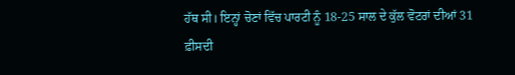ਹੱਥ ਸੀ। ਇਨ੍ਹਾਂ ਚੋਣਾਂ ਵਿੱਚ ਪਾਰਟੀ ਨੂੰ 18-25 ਸਾਲ ਦੇ ਕੁੱਲ ਵੋਟਰਾਂ ਦੀਆਂ 31 ਫ਼ੀਸਦੀ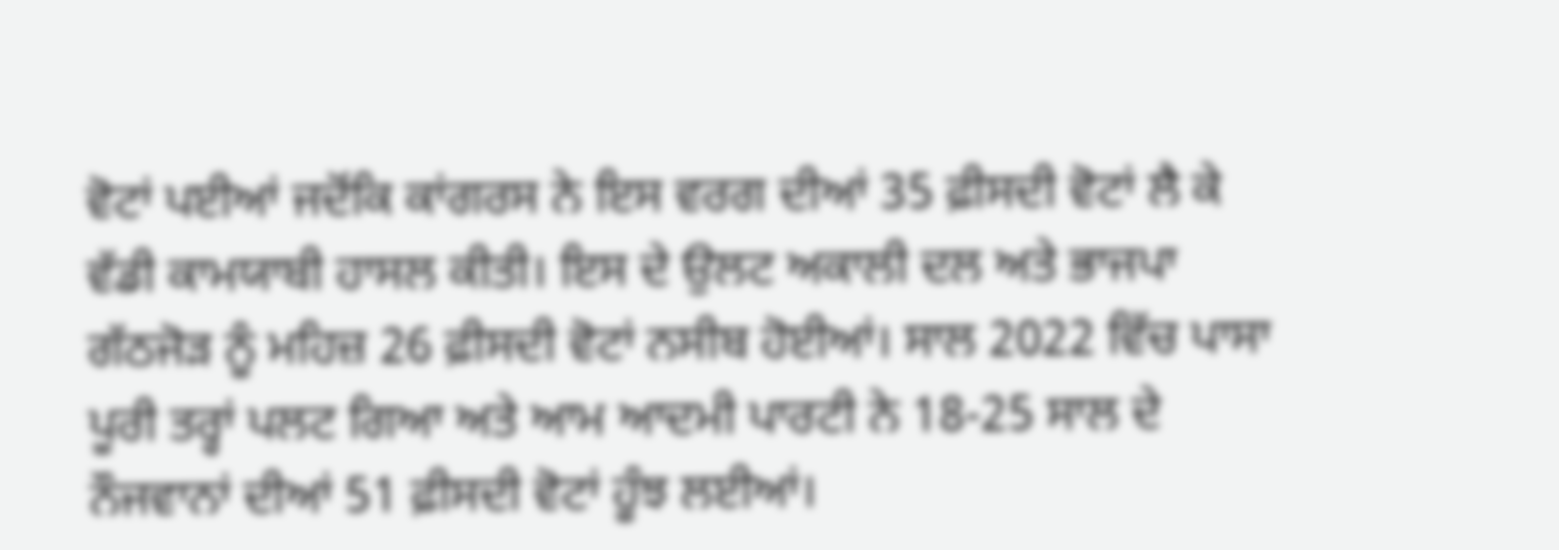ਵੋਟਾਂ ਪਈਆਂ ਜਦੋਂਕਿ ਕਾਂਗਰਸ ਨੇ ਇਸ ਵਰਗ ਦੀਆਂ 35 ਫ਼ੀਸਦੀ ਵੋਟਾਂ ਲੈ ਕੇ ਵੱਡੀ ਕਾਮਯਾਬੀ ਹਾਸਲ ਕੀਤੀ। ਇਸ ਦੇ ਉਲਟ ਅਕਾਲੀ ਦਲ ਅਤੇ ਭਾਜਪਾ ਗੱਠਜੋੜ ਨੂੰ ਮਹਿਜ਼ 26 ਫ਼ੀਸਦੀ ਵੋਟਾਂ ਨਸੀਬ ਹੋਈਆਂ। ਸਾਲ 2022 ਵਿੱਚ ਪਾਸਾ ਪੂਰੀ ਤਰ੍ਹਾਂ ਪਲਟ ਗਿਆ ਅਤੇ ਆਮ ਆਦਮੀ ਪਾਰਟੀ ਨੇ 18-25 ਸਾਲ ਦੇ ਨੌਜਵਾਨਾਂ ਦੀਆਂ 51 ਫ਼ੀਸਦੀ ਵੋਟਾਂ ਹੂੰਝ ਲਈਆਂ।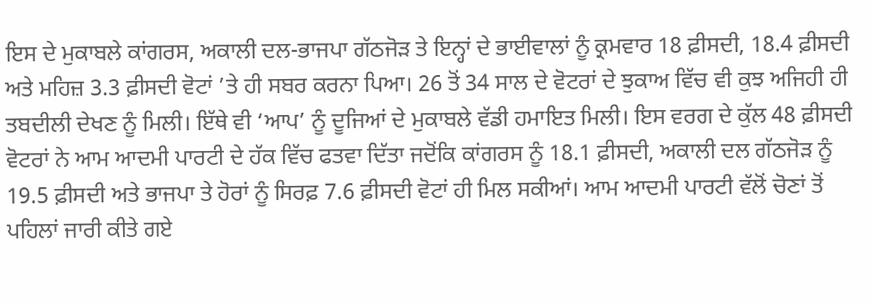ਇਸ ਦੇ ਮੁਕਾਬਲੇ ਕਾਂਗਰਸ, ਅਕਾਲੀ ਦਲ-ਭਾਜਪਾ ਗੱਠਜੋੜ ਤੇ ਇਨ੍ਹਾਂ ਦੇ ਭਾਈਵਾਲਾਂ ਨੂੰ ਕ੍ਰਮਵਾਰ 18 ਫ਼ੀਸਦੀ, 18.4 ਫ਼ੀਸਦੀ ਅਤੇ ਮਹਿਜ਼ 3.3 ਫ਼ੀਸਦੀ ਵੋਟਾਂ ’ਤੇ ਹੀ ਸਬਰ ਕਰਨਾ ਪਿਆ। 26 ਤੋਂ 34 ਸਾਲ ਦੇ ਵੋਟਰਾਂ ਦੇ ਝੁਕਾਅ ਵਿੱਚ ਵੀ ਕੁਝ ਅਜਿਹੀ ਹੀ ਤਬਦੀਲੀ ਦੇਖਣ ਨੂੰ ਮਿਲੀ। ਇੱਥੇ ਵੀ ‘ਆਪ’ ਨੂੰ ਦੂਜਿਆਂ ਦੇ ਮੁਕਾਬਲੇ ਵੱਡੀ ਹਮਾਇਤ ਮਿਲੀ। ਇਸ ਵਰਗ ਦੇ ਕੁੱਲ 48 ਫ਼ੀਸਦੀ ਵੋਟਰਾਂ ਨੇ ਆਮ ਆਦਮੀ ਪਾਰਟੀ ਦੇ ਹੱਕ ਵਿੱਚ ਫਤਵਾ ਦਿੱਤਾ ਜਦੋਂਕਿ ਕਾਂਗਰਸ ਨੂੰ 18.1 ਫ਼ੀਸਦੀ, ਅਕਾਲੀ ਦਲ ਗੱਠਜੋੜ ਨੂੰ 19.5 ਫ਼ੀਸਦੀ ਅਤੇ ਭਾਜਪਾ ਤੇ ਹੋਰਾਂ ਨੂੰ ਸਿਰਫ਼ 7.6 ਫ਼ੀਸਦੀ ਵੋਟਾਂ ਹੀ ਮਿਲ ਸਕੀਆਂ। ਆਮ ਆਦਮੀ ਪਾਰਟੀ ਵੱਲੋਂ ਚੋਣਾਂ ਤੋਂ ਪਹਿਲਾਂ ਜਾਰੀ ਕੀਤੇ ਗਏ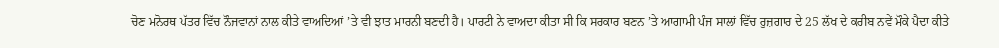ਚੋਣ ਮਨੋਰਥ ਪੱਤਰ ਵਿੱਚ ਨੌਜਵਾਨਾਂ ਨਾਲ ਕੀਤੇ ਵਾਅਦਿਆਂ ’ਤੇ ਵੀ ਝਾਤ ਮਾਰਨੀ ਬਣਦੀ ਹੈ। ਪਾਰਟੀ ਨੇ ਵਾਅਦਾ ਕੀਤਾ ਸੀ ਕਿ ਸਰਕਾਰ ਬਣਨ ’ਤੇ ਆਗਾਮੀ ਪੰਜ ਸਾਲਾਂ ਵਿੱਚ ਰੁਜ਼ਗਾਰ ਦੇ 25 ਲੱਖ ਦੇ ਕਰੀਬ ਨਵੇਂ ਮੌਕੇ ਪੈਦਾ ਕੀਤੇ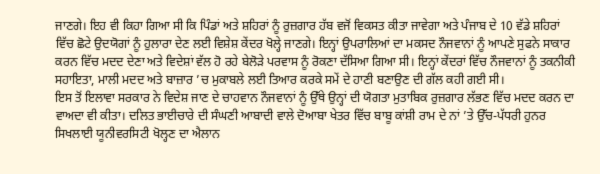ਜਾਣਗੇ। ਇਹ ਵੀ ਕਿਹਾ ਗਿਆ ਸੀ ਕਿ ਪਿੰਡਾਂ ਅਤੇ ਸ਼ਹਿਰਾਂ ਨੂੰ ਰੁਜ਼ਗਾਰ ਹੱਬ ਵਜੋਂ ਵਿਕਸਤ ਕੀਤਾ ਜਾਵੇਗਾ ਅਤੇ ਪੰਜਾਬ ਦੇ 10 ਵੱਡੇ ਸ਼ਹਿਰਾਂ ਵਿੱਚ ਛੋਟੇ ਉਦਯੋਗਾਂ ਨੂੰ ਹੁਲਾਰਾ ਦੇਣ ਲਈ ਵਿਸ਼ੇਸ਼ ਕੇਂਦਰ ਖੋਲ੍ਹੇ ਜਾਣਗੇ। ਇਨ੍ਹਾਂ ਉਪਰਾਲਿਆਂ ਦਾ ਮਕਸਦ ਨੌਜਵਾਨਾਂ ਨੂੰ ਆਪਣੇ ਸੁਫਨੇ ਸਾਕਾਰ ਕਰਨ ਵਿੱਚ ਮਦਦ ਦੇਣਾ ਅਤੇ ਵਿਦੇਸ਼ਾਂ ਵੱਲ ਹੋ ਰਹੇ ਬੇਲੋੜੇ ਪਰਵਾਸ ਨੂੰ ਰੋਕਣਾ ਦੱਸਿਆ ਗਿਆ ਸੀ। ਇਨ੍ਹਾਂ ਕੇਂਦਰਾਂ ਵਿੱਚ ਨੌਜਵਾਨਾਂ ਨੂੰ ਤਕਨੀਕੀ ਸਹਾਇਤਾ, ਮਾਲੀ ਮਦਦ ਅਤੇ ਬਾਜ਼ਾਰ ’ਚ ਮੁਕਾਬਲੇ ਲਈ ਤਿਆਰ ਕਰਕੇ ਸਮੇਂ ਦੇ ਹਾਣੀ ਬਣਾਉਣ ਦੀ ਗੱਲ ਕਹੀ ਗਈ ਸੀ।
ਇਸ ਤੋਂ ਇਲਾਵਾ ਸਰਕਾਰ ਨੇ ਵਿਦੇਸ਼ ਜਾਣ ਦੇ ਚਾਹਵਾਨ ਨੌਜਵਾਨਾਂ ਨੂੰ ਉੱਥੇ ਉਨ੍ਹਾਂ ਦੀ ਯੋਗਤਾ ਮੁਤਾਬਿਕ ਰੁਜ਼ਗਾਰ ਲੱਭਣ ਵਿੱਚ ਮਦਦ ਕਰਨ ਦਾ ਵਾਅਦਾ ਵੀ ਕੀਤਾ। ਦਲਿਤ ਭਾਈਚਾਰੇ ਦੀ ਸੰਘਣੀ ਆਬਾਦੀ ਵਾਲੇ ਦੋਆਬਾ ਖੇਤਰ ਵਿੱਚ ਬਾਬੂ ਕਾਂਸ਼ੀ ਰਾਮ ਦੇ ਨਾਂ ’ਤੇ ਉੱਚ-ਪੱਧਰੀ ਹੁਨਰ ਸਿਖਲਾਈ ਯੂਨੀਵਰਸਿਟੀ ਖੋਲ੍ਹਣ ਦਾ ਐਲਾਨ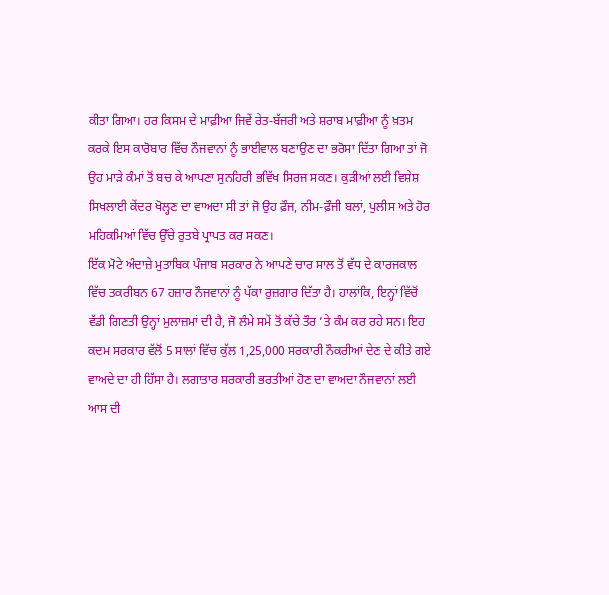ਕੀਤਾ ਗਿਆ। ਹਰ ਕਿਸਮ ਦੇ ਮਾਫ਼ੀਆ ਜਿਵੇਂ ਰੇਤ-ਬੱਜਰੀ ਅਤੇ ਸ਼ਰਾਬ ਮਾਫ਼ੀਆ ਨੂੰ ਖ਼ਤਮ ਕਰਕੇ ਇਸ ਕਾਰੋਬਾਰ ਵਿੱਚ ਨੌਜਵਾਨਾਂ ਨੂੰ ਭਾਈਵਾਲ ਬਣਾਉਣ ਦਾ ਭਰੋਸਾ ਦਿੱਤਾ ਗਿਆ ਤਾਂ ਜੋ ਉਹ ਮਾੜੇ ਕੰਮਾਂ ਤੋਂ ਬਚ ਕੇ ਆਪਣਾ ਸੁਨਹਿਰੀ ਭਵਿੱਖ ਸਿਰਜ ਸਕਣ। ਕੁੜੀਆਂ ਲਈ ਵਿਸ਼ੇਸ਼ ਸਿਖਲਾਈ ਕੇਂਦਰ ਖੋਲ੍ਹਣ ਦਾ ਵਾਅਦਾ ਸੀ ਤਾਂ ਜੋ ਉਹ ਫ਼ੌਜ, ਨੀਮ-ਫ਼ੌਜੀ ਬਲਾਂ, ਪੁਲੀਸ ਅਤੇ ਹੋਰ ਮਹਿਕਮਿਆਂ ਵਿੱਚ ਉੱਚੇ ਰੁਤਬੇ ਪ੍ਰਾਪਤ ਕਰ ਸਕਣ।
ਇੱਕ ਮੋਟੇ ਅੰਦਾਜ਼ੇ ਮੁਤਾਬਿਕ ਪੰਜਾਬ ਸਰਕਾਰ ਨੇ ਆਪਣੇ ਚਾਰ ਸਾਲ ਤੋਂ ਵੱਧ ਦੇ ਕਾਰਜਕਾਲ ਵਿੱਚ ਤਕਰੀਬਨ 67 ਹਜ਼ਾਰ ਨੌਜਵਾਨਾਂ ਨੂੰ ਪੱਕਾ ਰੁਜ਼ਗਾਰ ਦਿੱਤਾ ਹੈ। ਹਾਲਾਂਕਿ, ਇਨ੍ਹਾਂ ਵਿੱਚੋਂ ਵੱਡੀ ਗਿਣਤੀ ਉਨ੍ਹਾਂ ਮੁਲਾਜ਼ਮਾਂ ਦੀ ਹੈ, ਜੋ ਲੰਮੇ ਸਮੇਂ ਤੋਂ ਕੱਚੇ ਤੌਰ ’ਤੇ ਕੰਮ ਕਰ ਰਹੇ ਸਨ। ਇਹ ਕਦਮ ਸਰਕਾਰ ਵੱਲੋਂ 5 ਸਾਲਾਂ ਵਿੱਚ ਕੁੱਲ 1,25,000 ਸਰਕਾਰੀ ਨੌਕਰੀਆਂ ਦੇਣ ਦੇ ਕੀਤੇ ਗਏ ਵਾਅਦੇ ਦਾ ਹੀ ਹਿੱਸਾ ਹੈ। ਲਗਾਤਾਰ ਸਰਕਾਰੀ ਭਰਤੀਆਂ ਹੋਣ ਦਾ ਵਾਅਦਾ ਨੌਜਵਾਨਾਂ ਲਈ ਆਸ ਦੀ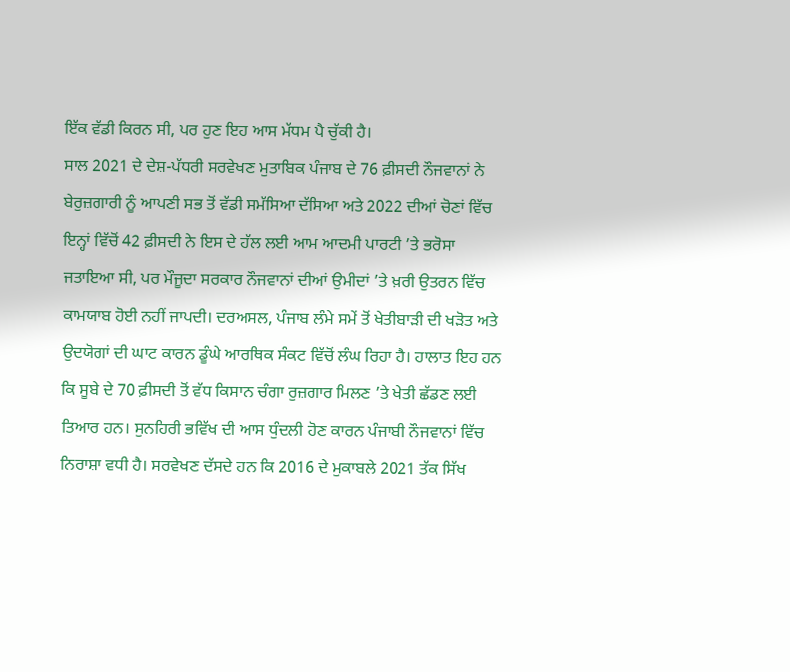ਇੱਕ ਵੱਡੀ ਕਿਰਨ ਸੀ, ਪਰ ਹੁਣ ਇਹ ਆਸ ਮੱਧਮ ਪੈ ਚੁੱਕੀ ਹੈ।
ਸਾਲ 2021 ਦੇ ਦੇਸ਼-ਪੱਧਰੀ ਸਰਵੇਖਣ ਮੁਤਾਬਿਕ ਪੰਜਾਬ ਦੇ 76 ਫ਼ੀਸਦੀ ਨੌਜਵਾਨਾਂ ਨੇ ਬੇਰੁਜ਼ਗਾਰੀ ਨੂੰ ਆਪਣੀ ਸਭ ਤੋਂ ਵੱਡੀ ਸਮੱਸਿਆ ਦੱਸਿਆ ਅਤੇ 2022 ਦੀਆਂ ਚੋਣਾਂ ਵਿੱਚ ਇਨ੍ਹਾਂ ਵਿੱਚੋਂ 42 ਫ਼ੀਸਦੀ ਨੇ ਇਸ ਦੇ ਹੱਲ ਲਈ ਆਮ ਆਦਮੀ ਪਾਰਟੀ ’ਤੇ ਭਰੋਸਾ ਜਤਾਇਆ ਸੀ, ਪਰ ਮੌਜੂਦਾ ਸਰਕਾਰ ਨੌਜਵਾਨਾਂ ਦੀਆਂ ਉਮੀਦਾਂ ’ਤੇ ਖ਼ਰੀ ਉਤਰਨ ਵਿੱਚ ਕਾਮਯਾਬ ਹੋਈ ਨਹੀਂ ਜਾਪਦੀ। ਦਰਅਸਲ, ਪੰਜਾਬ ਲੰਮੇ ਸਮੇਂ ਤੋਂ ਖੇਤੀਬਾੜੀ ਦੀ ਖੜੋਤ ਅਤੇ ਉਦਯੋਗਾਂ ਦੀ ਘਾਟ ਕਾਰਨ ਡੂੰਘੇ ਆਰਥਿਕ ਸੰਕਟ ਵਿੱਚੋਂ ਲੰਘ ਰਿਹਾ ਹੈ। ਹਾਲਾਤ ਇਹ ਹਨ ਕਿ ਸੂਬੇ ਦੇ 70 ਫ਼ੀਸਦੀ ਤੋਂ ਵੱਧ ਕਿਸਾਨ ਚੰਗਾ ਰੁਜ਼ਗਾਰ ਮਿਲਣ ’ਤੇ ਖੇਤੀ ਛੱਡਣ ਲਈ ਤਿਆਰ ਹਨ। ਸੁਨਹਿਰੀ ਭਵਿੱਖ ਦੀ ਆਸ ਧੁੰਦਲੀ ਹੋਣ ਕਾਰਨ ਪੰਜਾਬੀ ਨੌਜਵਾਨਾਂ ਵਿੱਚ ਨਿਰਾਸ਼ਾ ਵਧੀ ਹੈ। ਸਰਵੇਖਣ ਦੱਸਦੇ ਹਨ ਕਿ 2016 ਦੇ ਮੁਕਾਬਲੇ 2021 ਤੱਕ ਸਿੱਖ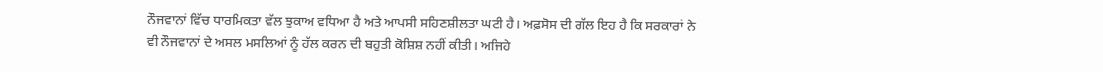ਨੌਜਵਾਨਾਂ ਵਿੱਚ ਧਾਰਮਿਕਤਾ ਵੱਲ ਝੁਕਾਅ ਵਧਿਆ ਹੈ ਅਤੇ ਆਪਸੀ ਸਹਿਣਸ਼ੀਲਤਾ ਘਟੀ ਹੈ। ਅਫ਼ਸੋਸ ਦੀ ਗੱਲ ਇਹ ਹੈ ਕਿ ਸਰਕਾਰਾਂ ਨੇ ਵੀ ਨੌਜਵਾਨਾਂ ਦੇ ਅਸਲ ਮਸਲਿਆਂ ਨੂੰ ਹੱਲ ਕਰਨ ਦੀ ਬਹੁਤੀ ਕੋਸ਼ਿਸ਼ ਨਹੀਂ ਕੀਤੀ। ਅਜਿਹੇ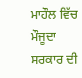ਮਾਹੌਲ ਵਿੱਚ ਮੌਜੂਦਾ ਸਰਕਾਰ ਦੀ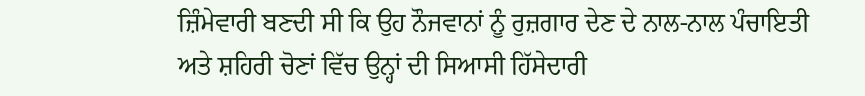ਜ਼ਿੰਮੇਵਾਰੀ ਬਣਦੀ ਸੀ ਕਿ ਉਹ ਨੌਜਵਾਨਾਂ ਨੂੰ ਰੁਜ਼ਗਾਰ ਦੇਣ ਦੇ ਨਾਲ-ਨਾਲ ਪੰਚਾਇਤੀ ਅਤੇ ਸ਼ਹਿਰੀ ਚੋਣਾਂ ਵਿੱਚ ਉਨ੍ਹਾਂ ਦੀ ਸਿਆਸੀ ਹਿੱਸੇਦਾਰੀ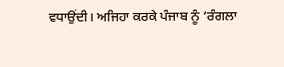ਵਧਾਉਂਦੀ। ਅਜਿਹਾ ਕਰਕੇ ਪੰਜਾਬ ਨੂੰ ‘ਰੰਗਲਾ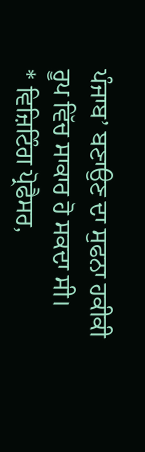ਪੰਜਾਬ’ ਬਣਾਉਣ ਦਾ ਸੁਫਨਾ ਹਕੀਕੀ ਰੂਪ ਵਿੱਚ ਸਾਕਾਰ ਹੋ ਸਕਦਾ ਸੀ।
* ਵਿਜ਼ਿਟਿੰਗ ਪ੍ਰੋਫੈਸਰ,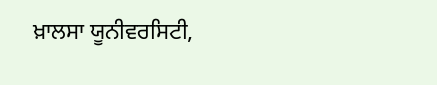ਖ਼ਾਲਸਾ ਯੂਨੀਵਰਸਿਟੀ,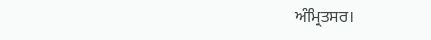ਅੰਮ੍ਰਿਤਸਰ।